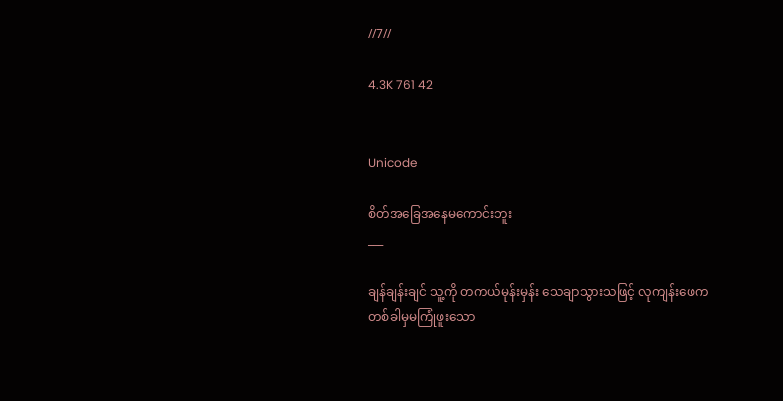//7//

4.3K 761 42


Unicode

စိတ်အခြေအနေမကောင်းဘူး
___

ချန်ချန်းချင် သူ့ကို တကယ်မုန်းမှန်း သေချာသွားသဖြင့် လုကျန်းဖေက တစ်ခါမှမကြုံဖူးသော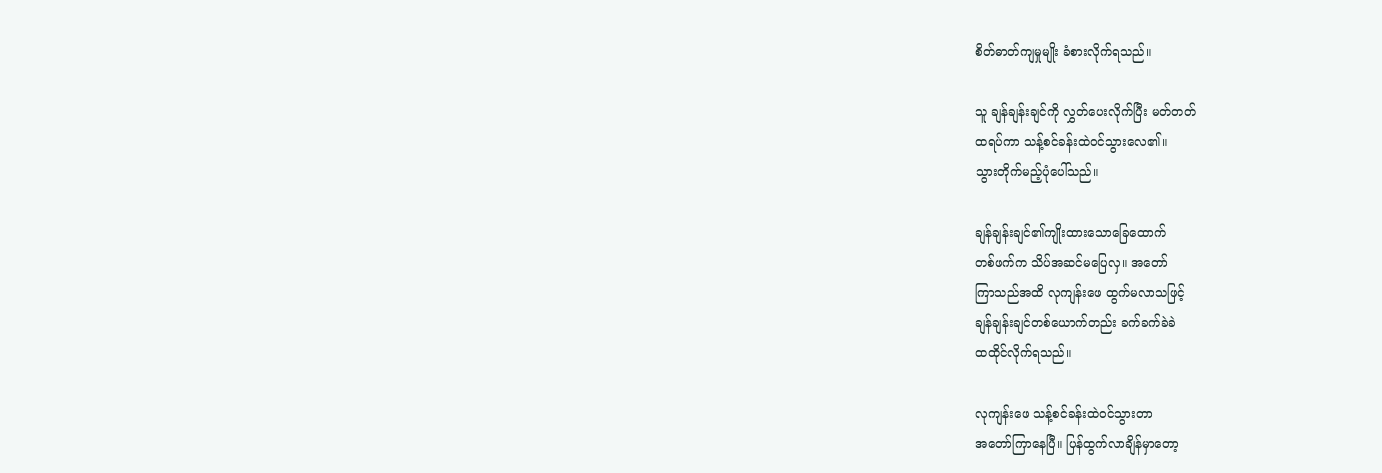စိတ်ဓာတ်ကျမှုမျိုး ခံစားလိုက်ရသည်။

သူ ချန်ချန်းချင်ကို လွှတ်ပေးလိုက်ပြီး မတ်တတ်
ထရပ်ကာ သန့်စင်ခန်းထဲဝင်သွားလေ၏။
သွားတိုက်မည့်ပုံပေါ်သည်။

ချန်ချန်းချင်၏ကျိုးထားသောခြေထောက်
တစ်ဖက်က သိပ်အဆင်မပြေလှ။ အတော်
ကြာသည်အထိ လုကျန်းဖေ ထွက်မလာသဖြင့်
ချန်ချန်းချင်တစ်ယောက်တည်း ခက်ခက်ခဲခဲ
ထထိုင်လိုက်ရသည်။

လုကျန်းဖေ သန့်စင်ခန်းထဲဝင်သွားတာ
အတော်ကြာနေပြီ။ ပြန်ထွက်လာချိန်မှာတော့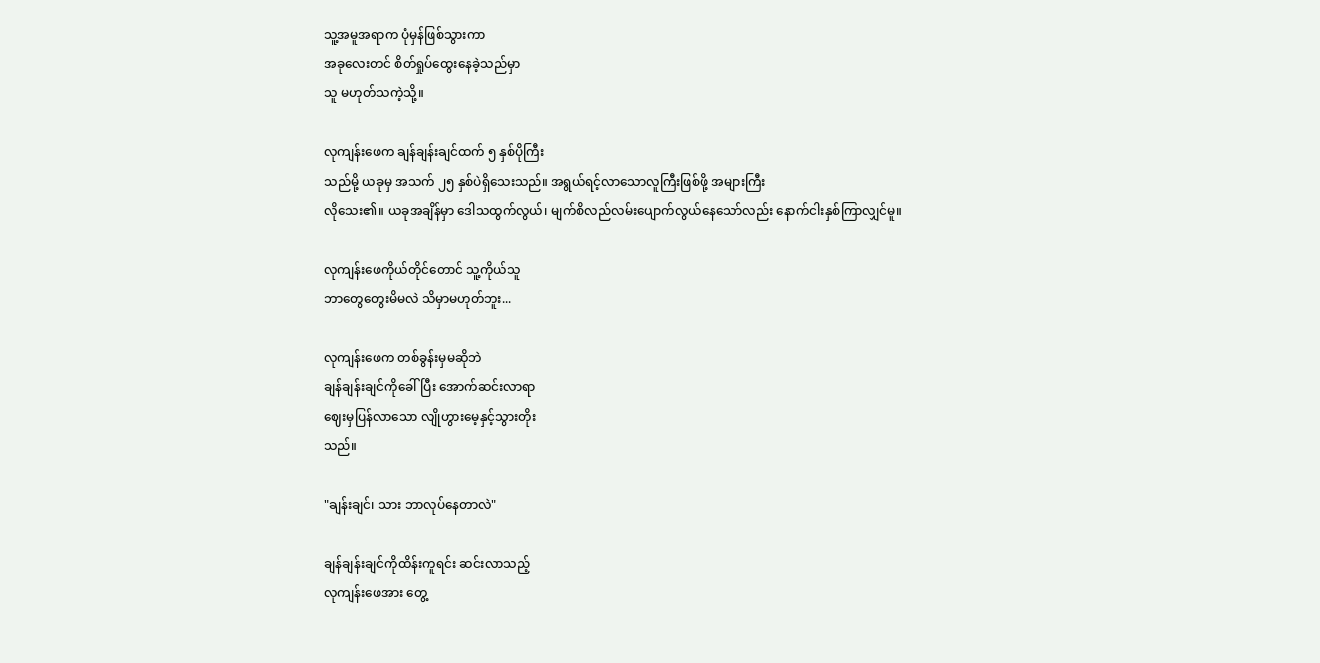သူ့အမူအရာက ပုံမှန်ဖြစ်သွားကာ
အခုလေးတင် စိတ်ရှုပ်ထွေးနေခဲ့သည်မှာ
သူ မဟုတ်သကဲ့သို့။

လုကျန်းဖေက ချန်ချန်းချင်ထက် ၅ နှစ်ပိုကြီး
သည်မို့ ယခုမှ အသက် ၂၅ နှစ်ပဲရှိသေးသည်။ အရွယ်ရင့်လာသောလူကြီးဖြစ်ဖို့ အများကြီး
လိုသေး၏။ ယခုအချိန်မှာ ဒေါသထွက်လွယ်၊ မျက်စိလည်လမ်းပျောက်လွယ်နေသော်လည်း နောက်ငါးနှစ်ကြာလျှင်မူ။

လုကျန်းဖေကိုယ်တိုင်တောင် သူ့ကိုယ်သူ
ဘာတွေတွေးမိမလဲ သိမှာမဟုတ်ဘူး...

လုကျန်းဖေက တစ်ခွန်းမှမဆိုဘဲ
ချန်ချန်းချင်ကိုခေါ်ပြီး အောက်ဆင်းလာရာ
ဈေးမှပြန်လာသော လျိုဟွားမေ့နှင့်သွားတိုး
သည်။

"ချန်းချင်၊ သား ဘာလုပ်နေတာလဲ"

ချန်ချန်းချင်ကိုထိန်းကူရင်း ဆင်းလာသည့်
လုကျန်းဖေအား တွေ့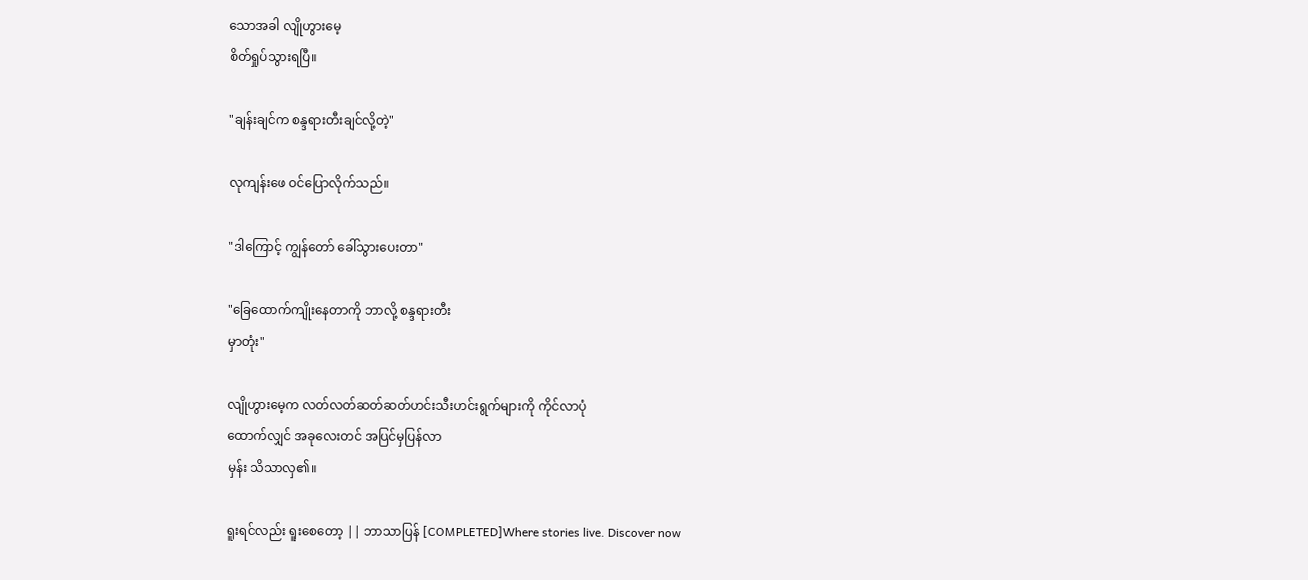သောအခါ လျိုဟွားမေ့
စိတ်ရှုပ်သွားရပြီ။

"ချန်းချင်က စန္ဒရားတီးချင်လို့တဲ့"

လုကျန်းဖေ ဝင်ပြောလိုက်သည်။

"ဒါကြောင့် ကျွန်တော် ခေါ်သွားပေးတာ"

"ခြေထောက်ကျိုးနေတာကို ဘာလို့ စန္ဒရားတီး
မှာတုံး"

လျိုဟွားမေ့က လတ်လတ်ဆတ်ဆတ်ဟင်းသီးဟင်းရွက်များကို ကိုင်လာပုံ
ထောက်လျှင် အခုလေးတင် အပြင်မှပြန်လာ
မှန်း သိသာလှ၏။

ရူးရင်လည်း ရူးစေတော့ || ဘာသာပြန် [COMPLETED]Where stories live. Discover now